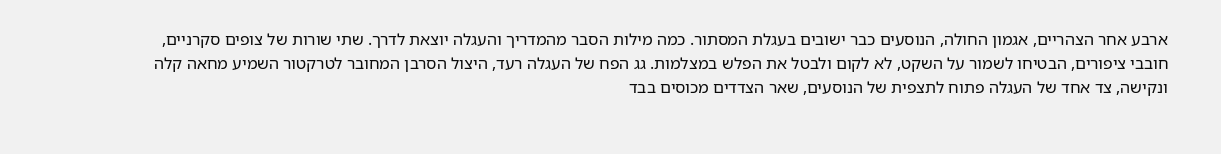ארבע אחר הצהריים, אגמון החולה, הנוסעים כבר ישובים בעגלת המסתור. כמה מילות הסבר מהמדריך והעגלה יוצאת לדרך. שתי שורות של צופים סקרניים, חובבי ציפורים, הבטיחו לשמור על השקט, לא לקום ולבטל את הפלש במצלמות. גג הפח של העגלה רעד, היצול הסרבן המחובר לטרקטור השמיע מחאה קלה ונקישה, צד אחד של העגלה פתוח לתצפית של הנוסעים, שאר הצדדים מכוסים בבד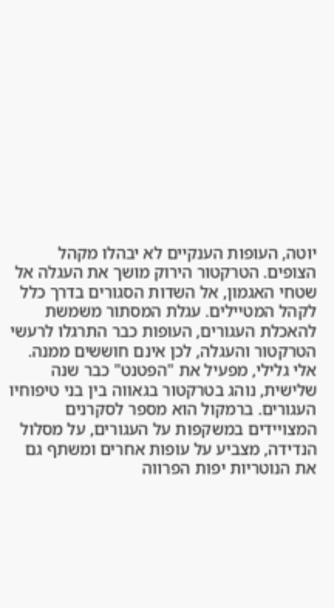יוטה, העופות הענקיים לא יבהלו מקהל הצופים. הטרקטור הירוק מושך את העגלה אל שטחי האגמון, אל השדות הסגורים בדרך כלל לקהל המטיילים. עגלת המסתור משמשת להאכלת העגורים, העופות כבר התרגלו לרעשי הטרקטור והעגלה, לכן אינם חוששים ממנה. אלי גלילי, מפעיל את "הפטנט" כבר שנה שלישית, נוהג בטרקטור בגאווה בין בני טיפוחיו העגורים. ברמקול הוא מספר לסקרנים המצויידים במשקפות על העגורים, על מסלול הנדידה, מצביע על עופות אחרים ומשתף גם את הנוטריות יפות הפרווה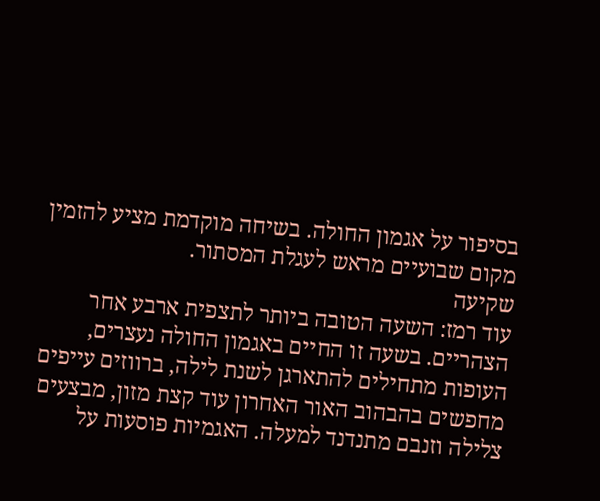בסיפור על אגמון החולה. בשיחה מוקדמת מציע להזמין מקום שבועיים מראש לעגלת המסתור.
שקיעה
עוד רמז: השעה הטובה ביותר לתצפית ארבע אחר הצהריים. בשעה זו החיים באגמון החולה נעצרים, העופות מתחילים להתארגן לשנת לילה, ברווזים עייפים מחפשים בהבהוב האור האחרון עוד קצת מזון, מבצעים צלילה וזנבם מתנדנד למעלה. האגמיות פוסעות על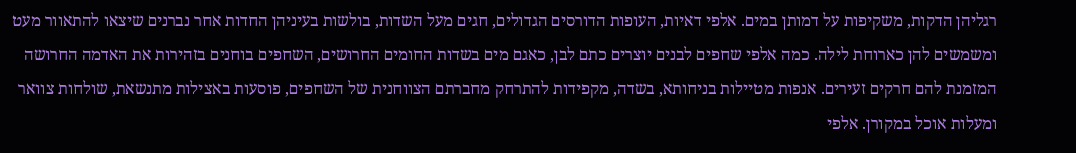רגליהן הדקות, משקיפות על דמותן במים. אלפי דאיות, העופות הדורסים הגדולים, חגים מעל השדות, בולשות בעיניהן החדות אחר נברנים שיצאו להתאוור מעט ומשמשים להן כארוחת לילה. כמה אלפי שחפים לבנים יוצרים כתם לבן, כאגם מים בשדות החומים החרושים, השחפים בוחנים בזהירות את האדמה החרושה המזמנת להם חרקים זעירים. אנפות מטיילות בניחותא, בשדה, מקפידות להתרחק מחברתם הצווחנית של השחפים, פוסעות באצילות מתנשאת, שולחות צוואר ומעלות אוכל במקורן. אלפי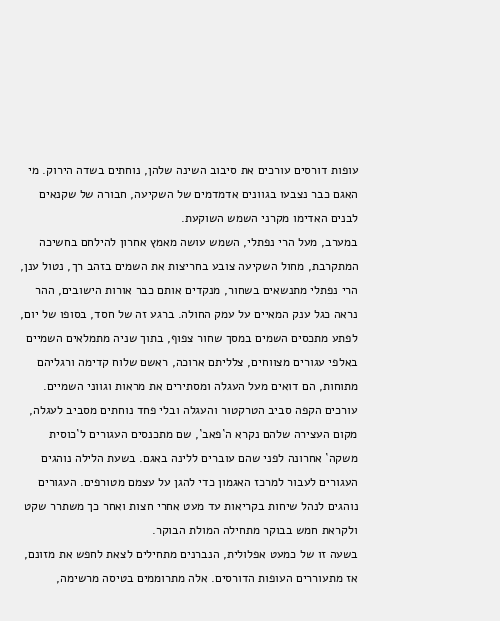עופות דורסים עורכים את סיבוב השינה שלהן, נוחתים בשדה הירוק. מי האגם כבר נצבעו בגוונים אדמדמים של השקיעה, חבורה של שקנאים לבנים האדימו מקרני השמש השוקעת.
במערב, מעל הרי נפתלי, השמש עושה מאמץ אחרון להילחם בחשיכה המתקרבת, מחול השקיעה צובע בחריצות את השמים בזהב רך, נטול ענן, הרי נפתלי מתנשאים בשחור, מנקדים אותם כבר אורות הישובים, ההר נראה כגל ענק המאיים על עמק החולה. ברגע זה של חסד, בסופו של יום, לפתע מתכסים השמים במסך שחור צפוף, בתוך שניה מתמלאים השמיים באלפי עגורים מצווחים, צלליתם ארוכה, ראשם שלוח קדימה ורגליהם מתוחות, הם דואים מעל העגלה ומסתירים את מראות וגווני השמיים. עורכים הקפה סביב הטרקטור והעגלה ובלי פחד נוחתים מסביב לעגלה, מקום העצירה שלהם נקרא ה`פאב`, שם מתכנסים העגורים ל`כוסית משקה` אחרונה לפני שהם עוברים ללינה באגם. בשעת הלילה נוהגים העגורים לעבור למרכז האגמון כדי להגן על עצמם מטורפים. העגורים נוהגים לנהל שיחות בקריאות עד מעט אחרי חצות ואחר כך משתרר שקט ולקראת חמש בבוקר מתחילה המולת הבוקר.
בשעה זו של כמעט אפלולית, הנברנים מתחילים לצאת לחפש את מזונם, אז מתעוררים העופות הדורסים. אלה מתרוממים בטיסה מרשימה,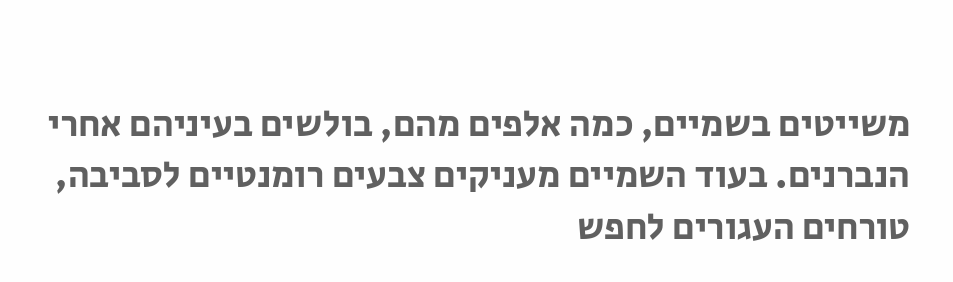משייטים בשמיים, כמה אלפים מהם, בולשים בעיניהם אחרי הנברנים. בעוד השמיים מעניקים צבעים רומנטיים לסביבה, טורחים העגורים לחפש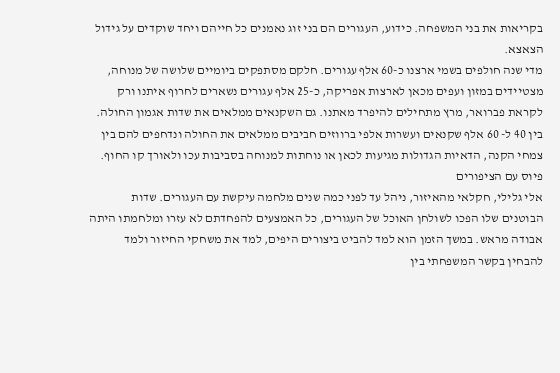בקריאות את בני המשפחה. כידוע, העגורים הם בני זוג נאמנים כל חייהם ויחד שוקדים על גידול הצאצא.
מדי שנה חולפים בשמי ארצנו כ-60 אלף עגורים. חלקם מסתפקים ביומיים שלושה של מנוחה, מצטיידים במזון ועפים מכאן לארצות אפריקה, כ-25 אלף עגורים נשארים לחרוף איתנו ורק לקראת פברואר, מרץ מתחילים להיפרד מאתנו. גם השקנאים ממלאים את שדות אגמון החולה. בין 40 ל- 60 אלף שקנאים ועשרות אלפי ברווזים חביבים ממלאים את החולה ונדחפים להם בין צמחי הקנה, הדאיות הגדולות מגיעות לכאן או נוחתות למנוחה בסביבות עכו ולאורך קו החוף.
פיוס עם הציפורים
אלי גלילי, חקלאי מהאיזור, ניהל עד לפני כמה שנים מלחמה עיקשת עם העגורים. שדות הבוטנים שלו הפכו לשולחן האוכל של העגורים, כל האמצעים להפחדתם לא עזרו ומלחמתו היתה אבודה מראש. במשך הזמן הוא למד להביט ביצורים היפים, למד את משחקי החיזור ולמד להבחין בקשר המשפחתי בין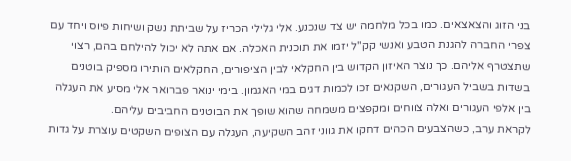בני הזוג והצאצאים. כמו בכל מלחמה יש צד שנכנע. אלי גלילי הכריז על שביתת נשק ושיחות פיוס ויחד עם צפרי החברה להגנת הטבע ואנשי קק"ל יזמו את תוכנית האכלה. אם אתה לא יכול להילחם בהם, רצוי שתצטרף אליהם. כך נוצר האיזון הקדוש בין החקלאי לבין הציפורים, החקלאים הותירו מספיק בוטנים בשדות בשביל העגורים, השקנאים זכו לכמות דגים במי האגמון. בימי ינואר פברואר אלי מסיע את העגלה בין אלפי העגורים ואלה צווחים ומקפצים משמחה שהוא שופך את הבוטנים החביבים עליהם.
לקראת ערב, כשהצבעים הכהים דחקו את גווני זהב השקיעה, העגלה עם הצופים השקטים עוצרת על גדות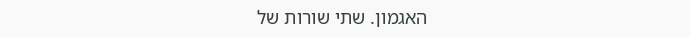האגמון. שתי שורות של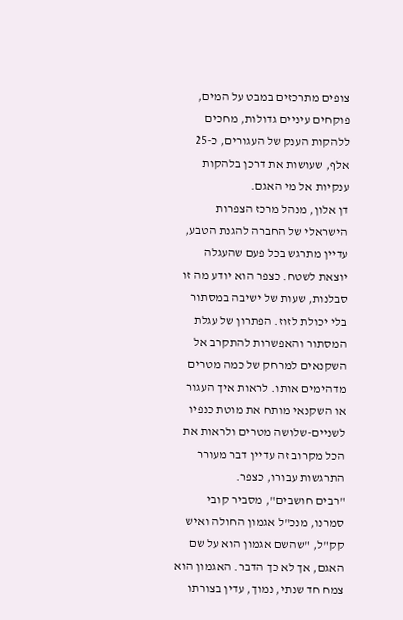צופים מתרכזים במבט על המים, פוקחים עיניים גדולות, מחכים ללהקות הענק של העגורים, כ-25 אלף, שעושות את דרכן בלהקות ענקיות אל מי האגם.
דן אלון, מנהל מרכז הצפרות הישראלי של החברה להגנת הטבע, עדיין מתרגש בכל פעם שהעגלה יוצאת לשטח. כצפר הוא יודע מה זו סבלנות, שעות של ישיבה במסתור בלי יכולת לזוז. הפתרון של עגלת המסתור והאפשרות להתקרב אל השקנאים למרחק של כמה מטרים מדהימים אותו. לראות איך העגור או השקנאי מותח את מוטת כנפיו לשניים-שלושה מטרים ולראות את הכל מקרוב זה עדיין דבר מעורר התרגשות עבורו, כצפר.
"רבים חושבים", מסביר קובי סמרנו, מנכ"ל אגמון החולה ואיש קק"ל, "שהשם אגמון הוא על שם האגם, אך לא כך הדבר. האגמון הוא צמח חד שנתי, נמוך, עדין בצורתו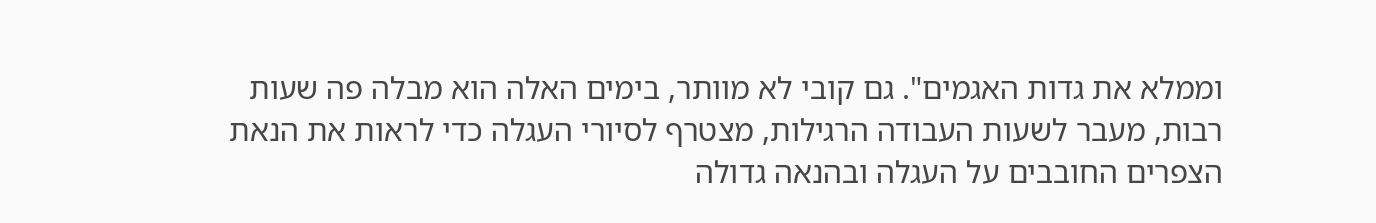וממלא את גדות האגמים". גם קובי לא מוותר, בימים האלה הוא מבלה פה שעות רבות, מעבר לשעות העבודה הרגילות, מצטרף לסיורי העגלה כדי לראות את הנאת הצפרים החובבים על העגלה ובהנאה גדולה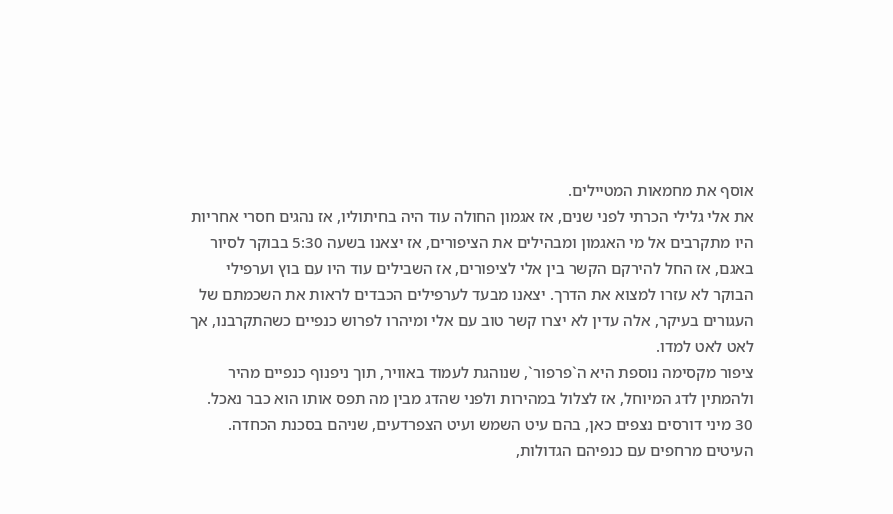אוסף את מחמאות המטיילים.
את אלי גלילי הכרתי לפני שנים, אז אגמון החולה עוד היה בחיתוליו, אז נהגים חסרי אחריות היו מתקרבים אל מי האגמון ומבהילים את הציפורים, אז יצאנו בשעה 5:30 בבוקר לסיור באגם, אז החל להירקם הקשר בין אלי לציפורים, אז השבילים עוד היו עם בוץ וערפילי הבוקר לא עזרו למצוא את הדרך. יצאנו מבעד לערפילים הכבדים לראות את השכמתם של העגורים בעיקר, אלה עדין לא יצרו קשר טוב עם אלי ומיהרו לפרוש כנפיים כשהתקרבנו, אך לאט לאט למדו.
ציפור מקסימה נוספת היא ה`פרפור`, שנוהגת לעמוד באוויר, תוך ניפנוף כנפיים מהיר ולהמתין לדג המיוחל, אז לצלול במהירות ולפני שהדג מבין מה תפס אותו הוא כבר נאכל. 30 מיני דורסים נצפים כאן, בהם עיט השמש ועיט הצפרדעים, שניהם בסכנת הכחדה. העיטים מרחפים עם כנפיהם הגדולות,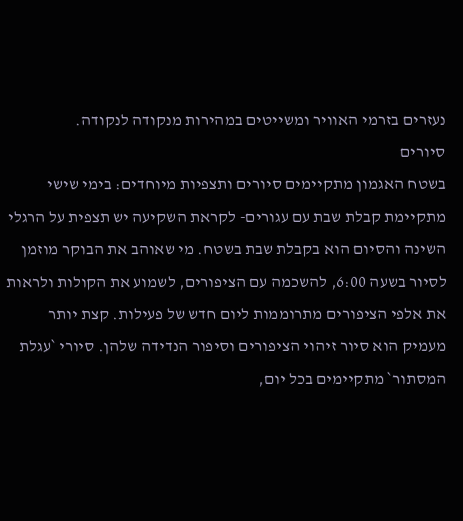נעזרים בזרמי האוויר ומשייטים במהירות מנקודה לנקודה.
סיורים
בשטח האגמון מתקיימים סיורים ותצפיות מיוחדים: בימי שישי מתקיימת קבלת שבת עם עגורים- לקראת השקיעה יש תצפית על הרגלי השינה והסיום הוא בקבלת שבת בשטח. מי שאוהב את הבוקר מוזמן לסיור בשעה 6:00, להשכמה עם הציפורים, לשמוע את הקולות ולראות את אלפי הציפורים מתרוממות ליום חדש של פעילות. קצת יותר מעמיק הוא סיור זיהוי הציפורים וסיפור הנדידה שלהן. סיורי `עגלת המסתור` מתקיימים בכל יום,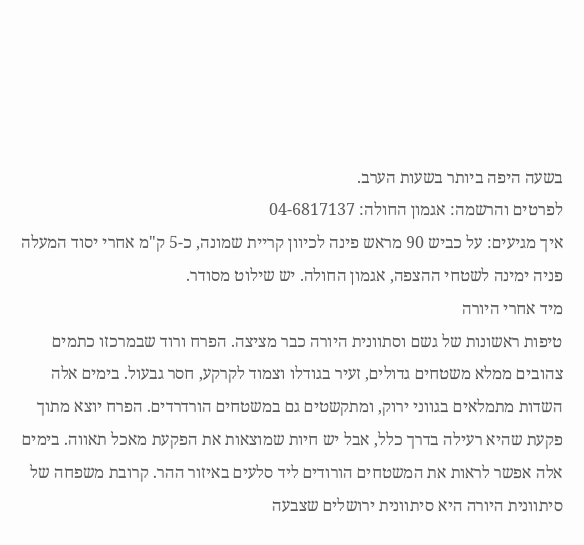בשעה היפה ביותר בשעות הערב.
לפרטים והרשמה: אגמון החולה: 04-6817137
איך מגיעים: על כביש 90 מראש פינה לכיוון קריית שמונה, כ-5 ק"מ אחרי יסוד המעלה פניה ימינה לשטחי ההצפה, אגמון החולה. יש שילוט מסודר.
מיד אחרי היורה
טיפות ראשונות של גשם וסתוונית היורה כבר מציצה. הפרח ורוד שבמרכזו כתמים צהובים ממלא משטחים גדולים, זעיר בגודלו וצמוד לקרקע, חסר גבעול. בימים אלה השדות מתמלאים בגווני ירוק, ומתקשטים גם במשטחים הורדרדים. הפרח יוצא מתוך פקעת שהיא רעילה בדרך כלל, אבל יש חיות שמוצאות את הפקעת מאכל תאווה. בימים אלה אפשר לראות את המשטחים הורודים ליד סלעים באיזור ההר. קרובת משפחה של סיתוונית היורה היא סיתוונית ירושלים שצבעה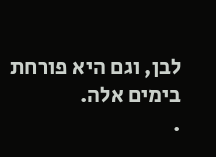לבן, וגם היא פורחת בימים אלה.
.